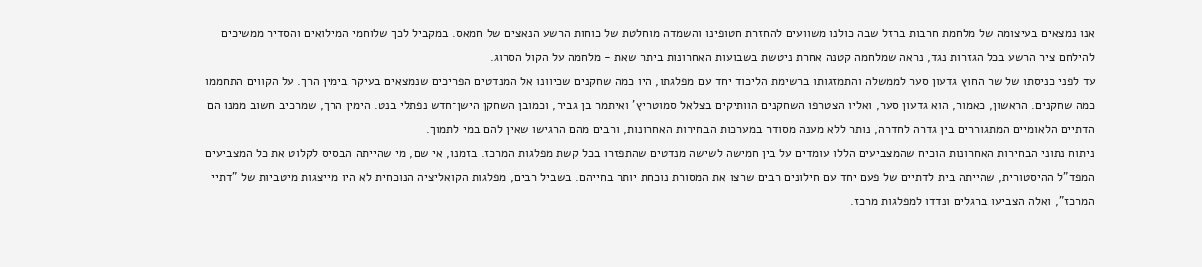אנו נמצאים בעיצומה של מלחמת חרבות ברזל שבה כולנו משוועים להחזרת חטופינו והשמדה מוחלטת של כוחות הרשע הנאצים של חמאס. במקביל לכך שלוחמי המילואים והסדיר ממשיכים להילחם ציר הרשע בכל הגזרות נגד, נראה שמלחמה קטנה אחרת ניטשת בשבועות האחרונות ביתר שאת - מלחמה על הקול הסרוג.
עד לפני כניסתו של שר החוץ גדעון סער לממשלה והתמזגותו ברשימת הליכוד יחד עם מפלגתו, היו כמה שחקנים שכיוונו אל המנדטים הפריכים שנמצאים בעיקר בימין הרך. על הקווים התחממו כמה שחקנים. הראשון, כאמור, הוא גדעון סער, ואליו הצטרפו השחקנים הוותיקים בצלאל סמוטריץ' ואיתמר בן גביר, וכמובן השחקן הישן־חדש נפתלי בנט. הימין הרך, שמרכיב חשוב ממנו הם הדתיים הלאומיים המתגוררים בין גדרה לחדרה, נותר ללא מענה מסודר במערכות הבחירות האחרונות, ורבים מהם הרגישו שאין להם במי לתמוך.
ניתוח נתוני הבחירות האחרונות הוכיח שהמצביעים הללו עומדים על בין חמישה לשישה מנדטים שהתפזרו בכל קשת מפלגות המרכז. בזמנו, אי שם, מי שהייתה הבסיס לקלוט את כל המצביעים המפד"ל ההיסטורית, שהייתה בית לדתיים של פעם יחד עם חילונים רבים שרצו את המסורת נוכחת יותר בחייהם. בשביל רבים, מפלגות הקואליציה הנוכחית לא היו מייצגות מיטביות של "דתיי המרכז", ואלה הצביעו ברגלים ונדדו למפלגות מרכז.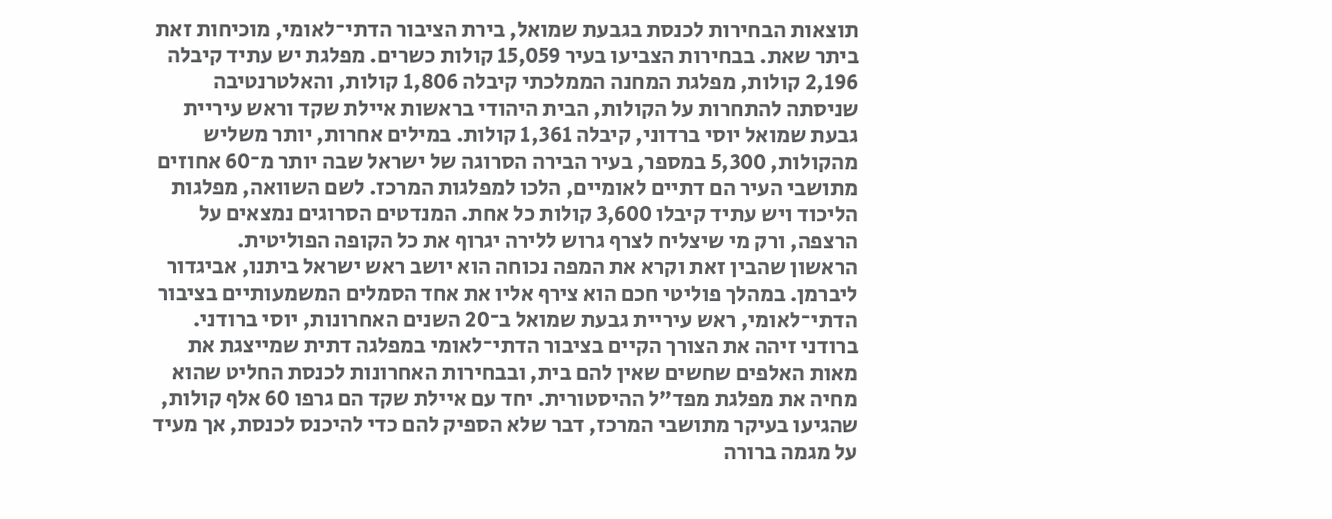תוצאות הבחירות לכנסת בגבעת שמואל, בירת הציבור הדתי־לאומי, מוכיחות זאת ביתר שאת. בבחירות הצביעו בעיר 15,059 קולות כשרים. מפלגת יש עתיד קיבלה 2,196 קולות, מפלגת המחנה הממלכתי קיבלה 1,806 קולות, והאלטרנטיבה שניסתה להתחרות על הקולות, הבית היהודי בראשות איילת שקד וראש עיריית גבעת שמואל יוסי ברדוני, קיבלה 1,361 קולות. במילים אחרות, יותר משליש מהקולות, 5,300 במספר, בעיר הבירה הסרוגה של ישראל שבה יותר מ־60 אחוזים מתושבי העיר הם דתיים לאומיים, הלכו למפלגות המרכז. לשם השוואה, מפלגות הליכוד ויש עתיד קיבלו 3,600 קולות כל אחת. המנדטים הסרוגים נמצאים על הרצפה, ורק מי שיצליח לצרף גרוש ללירה יגרוף את כל הקופה הפוליטית.
הראשון שהבין זאת וקרא את המפה נכוחה הוא יושב ראש ישראל ביתנו, אביגדור ליברמן. במהלך פוליטי חכם הוא צירף אליו את אחד הסמלים המשמעותיים בציבור הדתי־לאומי, ראש עיריית גבעת שמואל ב־20 השנים האחרונות, יוסי ברודני.
ברודני זיהה את הצורך הקיים בציבור הדתי־לאומי במפלגה דתית שמייצגת את מאות האלפים שחשים שאין להם בית, ובבחירות האחרונות לכנסת החליט שהוא מחיה את מפלגת מפד"ל ההיסטורית. יחד עם איילת שקד הם גרפו 60 אלף קולות, שהגיעו בעיקר מתושבי המרכז, דבר שלא הספיק להם כדי להיכנס לכנסת, אך מעיד על מגמה ברורה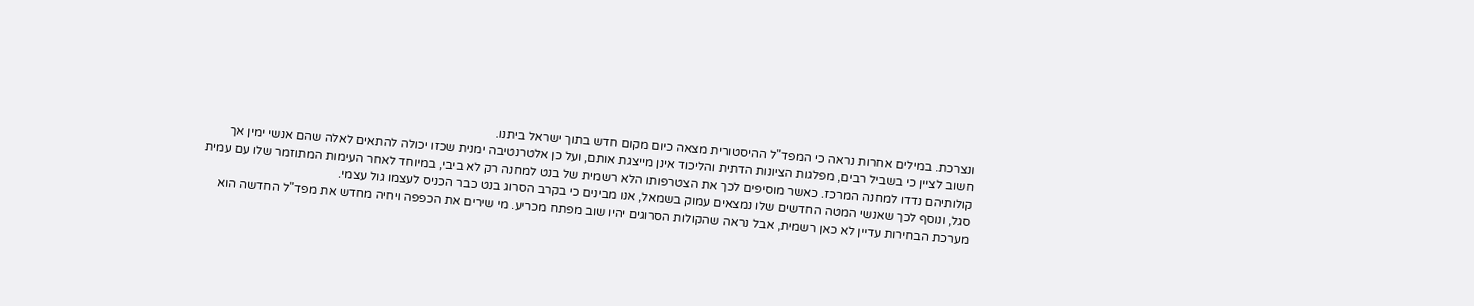ונצרכת. במילים אחרות נראה כי המפד"ל ההיסטורית מצאה כיום מקום חדש בתוך ישראל ביתנו.
חשוב לציין כי בשביל רבים, מפלגות הציונות הדתית והליכוד אינן מייצגת אותם, ועל כן אלטרנטיבה ימנית שכזו יכולה להתאים לאלה שהם אנשי ימין אך קולותיהם נדדו למחנה המרכז. כאשר מוסיפים לכך את הצטרפותו הלא רשמית של בנט למחנה רק לא ביבי, במיוחד לאחר העימות המתוזמר שלו עם עמית סגל, ונוסף לכך שאנשי המטה החדשים שלו נמצאים עמוק בשמאל, אנו מבינים כי בקרב הסרוג בנט כבר הכניס לעצמו גול עצמי.
מערכת הבחירות עדיין לא כאן רשמית, אבל נראה שהקולות הסרוגים יהיו שוב מפתח מכריע. מי שירים את הכפפה ויחיה מחדש את מפד"ל החדשה הוא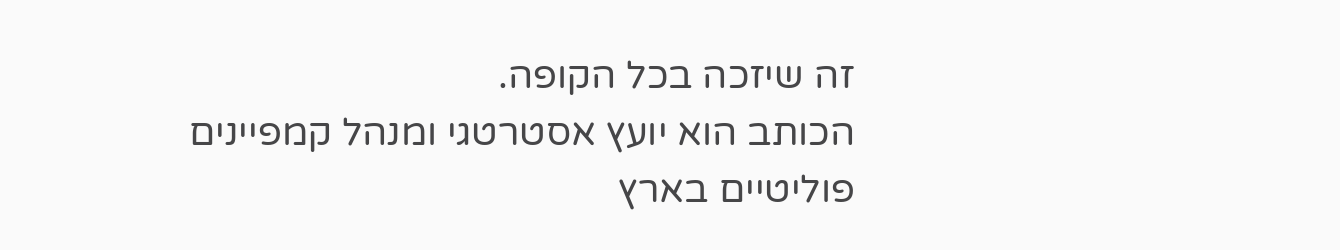זה שיזכה בכל הקופה.
הכותב הוא יועץ אסטרטגי ומנהל קמפיינים פוליטיים בארץ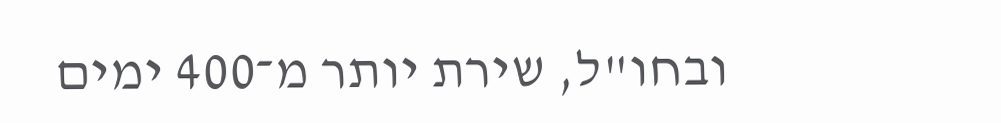ובחו"ל, שירת יותר מ־400 ימים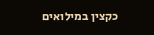כקצין במילואים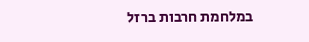במלחמת חרבות ברזל